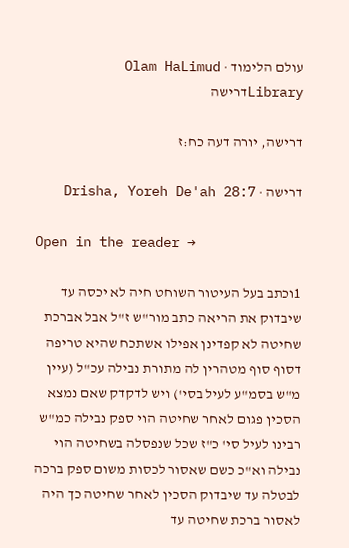עולם הלימוד · Olam HaLimud
Libraryדרישה

דרישה, יורה דעה כח:ז

דרישה · Drisha, Yoreh De'ah 28:7

Open in the reader →

1וכתב בעל העיטור השוחט חיה לא יכסה עד שיבדוק את הריאה כתב מור"ש ז"ל אבל אברכת שחיטה לא קפדינן אפילו אשתכח שהיא טריפה דסוף סוף מטהרין לה מתורת נבילה עכ"ל (עיין מ"ש בסמ"ע לעיל בסי') ויש לדקדק שאם נמצא הסכין פגום לאחר שחיטה הוי ספק נבילה כמ"ש רבינו לעיל סי' כ"ז שכל שנפסלה בשחיטה הוי נבילה וא"כ כשם שאסור לכסות משום ספק ברכה לבטלה עד שיבדוק הסכין לאחר שחיטה כך היה לאסור ברכת שחיטה עד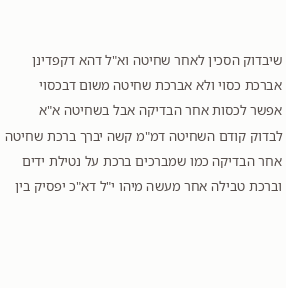שיבדוק הסכין לאחר שחיטה וא"ל דהא דקפדינן אברכת כסוי ולא אברכת שחיטה משום דבכסוי אפשר לכסות אחר הבדיקה אבל בשחיטה א"א לבדוק קודם השחיטה דמ"מ קשה יברך ברכת שחיטה אחר הבדיקה כמו שמברכים ברכת על נטילת ידים וברכת טבילה אחר מעשה מיהו י"ל דא"כ יפסיק בין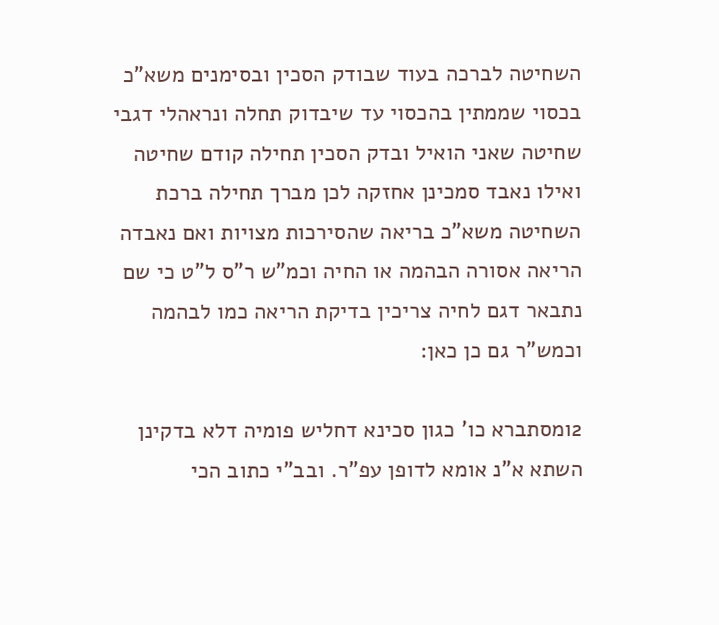השחיטה לברכה בעוד שבודק הסכין ובסימנים משא"כ בכסוי שממתין בהכסוי עד שיבדוק תחלה ונראהלי דגבי שחיטה שאני הואיל ובדק הסכין תחילה קודם שחיטה ואילו נאבד סמכינן אחזקה לכן מברך תחילה ברכת השחיטה משא"כ בריאה שהסירכות מצויות ואם נאבדה הריאה אסורה הבהמה או החיה וכמ"ש ר"ס ל"ט כי שם נתבאר דגם לחיה צריכין בדיקת הריאה כמו לבהמה וכמש"ר גם כן כאן:

2ומסתברא כו' כגון סכינא דחליש פומיה דלא בדקינן השתא א"נ אומא לדופן עפ"ר. ובב"י כתוב הכי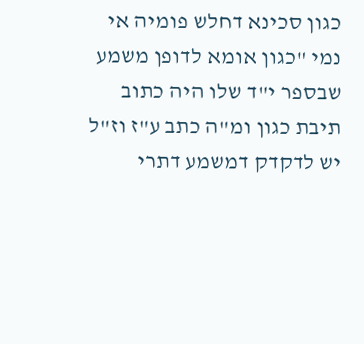כגון סכינא דחלש פומיה אי נמי "כגון אומא לדופן משמע שבספר י"ד שלו היה כתוב תיבת כגון ומ"ה כתב ע"ז וז"ל יש לדקדק דמשמע דתרי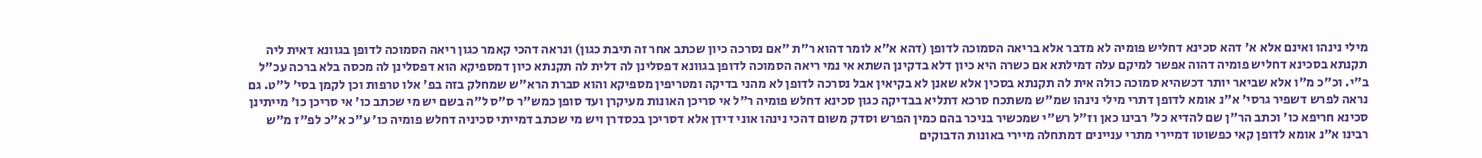מילי נינהו ואינם אלא א' דהא סכינא דחליש פומיה לא מדבר אלא בריאה הסמוכה לדופן (דהא א"א לומר דהוא ר"ת "אם נסרכה כיון שכתב אחר זה תיבת כגון) ונראה דהכי קאמר כגון ריאה הסמוכה לדופן בגוונא דאית ליה תקנתא בסכינא דחליש פומיה דהוה אפשר למיקם עלה דמילתא אם כשרה היא כיון דלא בדקינן השתא אי נמי ריאה הסמוכה לדופן בגוונא דפסלינן לה דלית לה תקנתא כיון דמספיקא הוא דפסלינן לה מכסה בלא ברכה עכ"ל ב"י. וכ"כ מ"ו אלא שביאר יותר דכשהיא סמוכה כולה אית לה תקנתא בסכין אלא שאנן לא בקיאין אבל נסרכה לדופן לא מהני בדיקה ומטריפין מספיקא והוא סברת הרא"ש שמחלק בזה בפ' אלו טרפות וכן לקמן בסי' ל"ט. גם נראה לפרש דשפיר גרסי' א"נ אומא לדופן דתרי מילי נינהו שמ"ש משתכח סרכא דתליא בבדיקה כגון סכינא דחלש פומיה ר"ל אי סריכן האונות מעיקרן ועד סופן כמש"ר ס"ס ל"ה בשם יש מי שכתב כו' אי סריכן כו' מייתינן סכינא חריפא כו' וכתב הר"ן שם להדיא כל' רבינו כאן וז"ל רש"י שמכשיר בניכר בהם כמין הפרש וסדק משום דהכי נינהו אוני דידן אלא דסריכן בכסדרן ויש מי שכתב דמייתי סכיניה דחלש פומיה כו' ע"כ א"כ לפ"ז מ"ש רבינו א"נ אומא לדופן קאי כפשוטו דמיירי מתרי עניינים דמתחלה מיירי באונות הדבוקים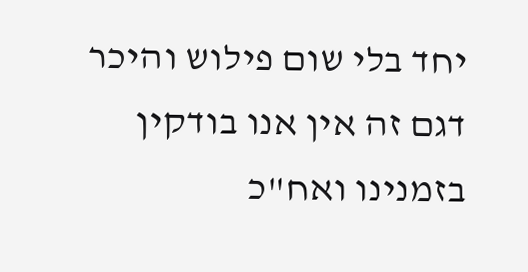יחד בלי שום פילוש והיכר דגם זה אין אנו בודקין בזמנינו ואח"כ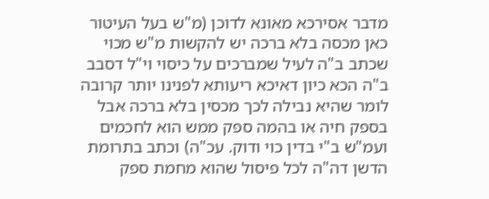מדבר אסירכא מאונא לדוכן (מ"ש בעל העיטור כאן מכסה בלא ברכה יש להקשות מ"ש מכוי שכתב ב"ה לעיל שמברכים על כיסוי וי"ל דסבב ב"ה הכא כיון דאיכא ריעותא לפנינו יותר קרובה לומר שהיא נבילה לכך מכסין בלא ברכה אבל בספק חיה או בהמה ספק ממש הוא לחכמים ועמ"ש ב"י בדין כוי ודוק. עכ"ה) וכתב בתרומת הדשן דה"ה לכל פיסול שהוא מחמת ספק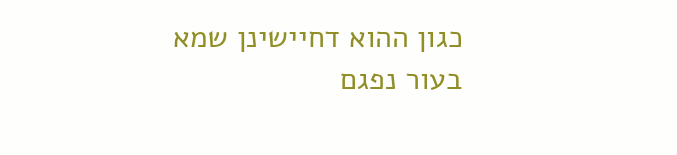כגון ההוא דחיישינן שמא בעור נפגם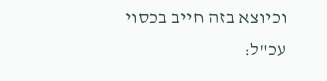וכיוצא בזה חייב בכסוי עכ"ל: